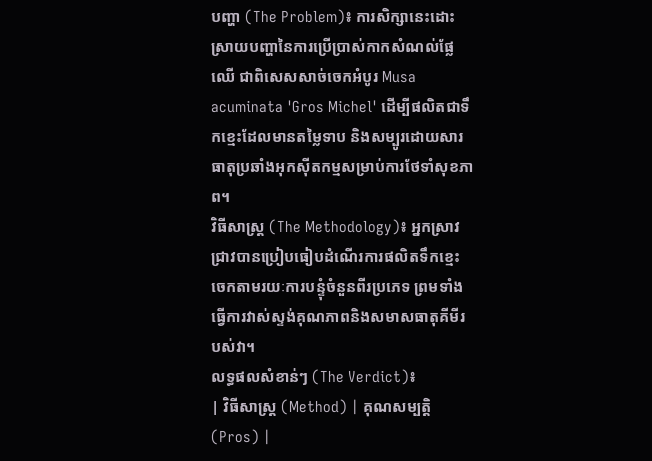បញ្ហា (The Problem)៖ ការសិក្សានេះដោះស្រាយបញ្ហានៃការប្រើប្រាស់កាកសំណល់ផ្លែឈើ ជាពិសេសសាច់ចេកអំបូរ Musa acuminata 'Gros Michel' ដើម្បីផលិតជាទឹកខ្មេះដែលមានតម្លៃទាប និងសម្បូរដោយសារធាតុប្រឆាំងអុកស៊ីតកម្មសម្រាប់ការថែទាំសុខភាព។
វិធីសាស្ត្រ (The Methodology)៖ អ្នកស្រាវជ្រាវបានប្រៀបធៀបដំណើរការផលិតទឹកខ្មេះចេកតាមរយៈការបន្ទុំចំនួនពីរប្រភេទ ព្រមទាំងធ្វើការវាស់ស្ទង់គុណភាពនិងសមាសធាតុគីមីរបស់វា។
លទ្ធផលសំខាន់ៗ (The Verdict)៖
| វិធីសាស្ត្រ (Method) | គុណសម្បត្តិ (Pros) |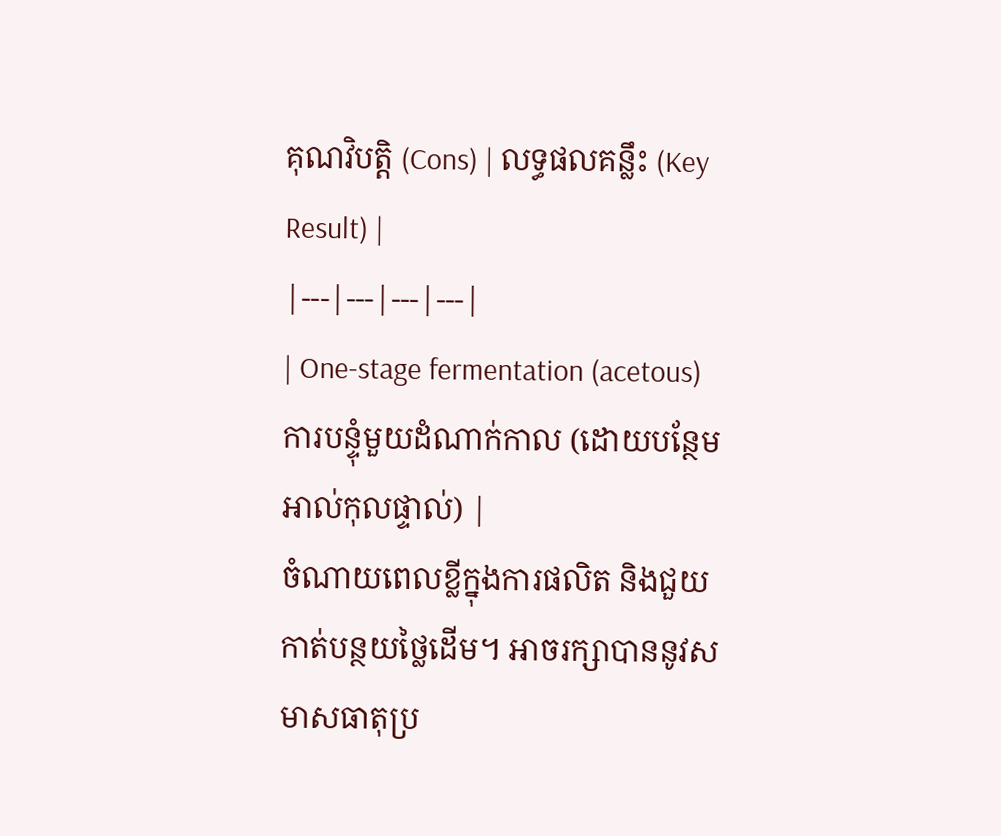គុណវិបត្តិ (Cons) | លទ្ធផលគន្លឹះ (Key Result) |
|---|---|---|---|
| One-stage fermentation (acetous) ការបន្ទុំមួយដំណាក់កាល (ដោយបន្ថែមអាល់កុលផ្ទាល់) |
ចំណាយពេលខ្លីក្នុងការផលិត និងជួយកាត់បន្ថយថ្លៃដើម។ អាចរក្សាបាននូវសមាសធាតុប្រ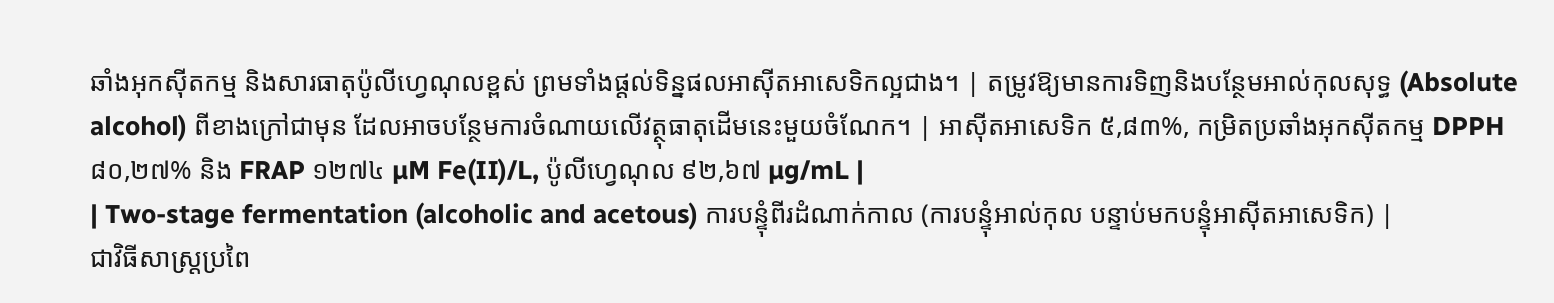ឆាំងអុកស៊ីតកម្ម និងសារធាតុប៉ូលីហ្វេណុលខ្ពស់ ព្រមទាំងផ្តល់ទិន្នផលអាស៊ីតអាសេទិកល្អជាង។ | តម្រូវឱ្យមានការទិញនិងបន្ថែមអាល់កុលសុទ្ធ (Absolute alcohol) ពីខាងក្រៅជាមុន ដែលអាចបន្ថែមការចំណាយលើវត្ថុធាតុដើមនេះមួយចំណែក។ | អាស៊ីតអាសេទិក ៥,៨៣%, កម្រិតប្រឆាំងអុកស៊ីតកម្ម DPPH ៨០,២៧% និង FRAP ១២៧៤ µM Fe(II)/L, ប៉ូលីហ្វេណុល ៩២,៦៧ µg/mL |
| Two-stage fermentation (alcoholic and acetous) ការបន្ទុំពីរដំណាក់កាល (ការបន្ទុំអាល់កុល បន្ទាប់មកបន្ទុំអាស៊ីតអាសេទិក) |
ជាវិធីសាស្ត្រប្រពៃ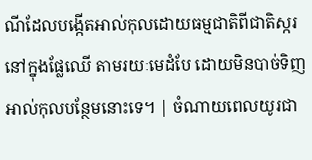ណីដែលបង្កើតអាល់កុលដោយធម្មជាតិពីជាតិស្ករនៅក្នុងផ្លែឈើ តាមរយៈមេដំបែ ដោយមិនបាច់ទិញអាល់កុលបន្ថែមនោះទេ។ | ចំណាយពេលយូរជា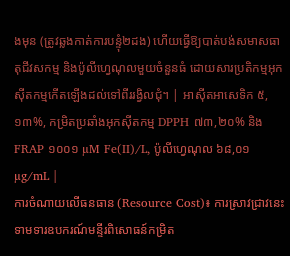ងមុន (ត្រូវឆ្លងកាត់ការបន្ទុំ២ដង) ហើយធ្វើឱ្យបាត់បង់សមាសធាតុជីវសកម្ម និងប៉ូលីហ្វេណុលមួយចំនួនធំ ដោយសារប្រតិកម្មអុកស៊ីតកម្មកើតឡើងដល់ទៅពីររង្វិលជុំ។ | អាស៊ីតអាសេទិក ៥,១៣%, កម្រិតប្រឆាំងអុកស៊ីតកម្ម DPPH ៧៣,២០% និង FRAP ១០០១ µM Fe(II)/L, ប៉ូលីហ្វេណុល ៦៨,០១ µg/mL |
ការចំណាយលើធនធាន (Resource Cost)៖ ការស្រាវជ្រាវនេះទាមទារឧបករណ៍មន្ទីរពិសោធន៍កម្រិត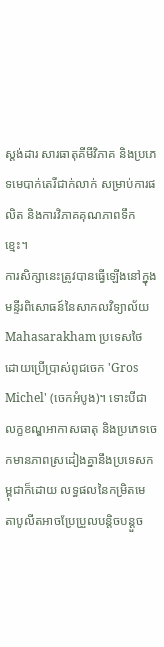ស្តង់ដារ សារធាតុគីមីវិភាគ និងប្រភេទមេបាក់តេរីជាក់លាក់ សម្រាប់ការផលិត និងការវិភាគគុណភាពទឹកខ្មេះ។
ការសិក្សានេះត្រូវបានធ្វើឡើងនៅក្នុងមន្ទីរពិសោធន៍នៃសាកលវិទ្យាល័យ Mahasarakham ប្រទេសថៃ ដោយប្រើប្រាស់ពូជចេក 'Gros Michel' (ចេកអំបូង)។ ទោះបីជាលក្ខខណ្ឌអាកាសធាតុ និងប្រភេទចេកមានភាពស្រដៀងគ្នានឹងប្រទេសកម្ពុជាក៏ដោយ លទ្ធផលនៃកម្រិតមេតាបូលីតអាចប្រែប្រួលបន្តិចបន្តួច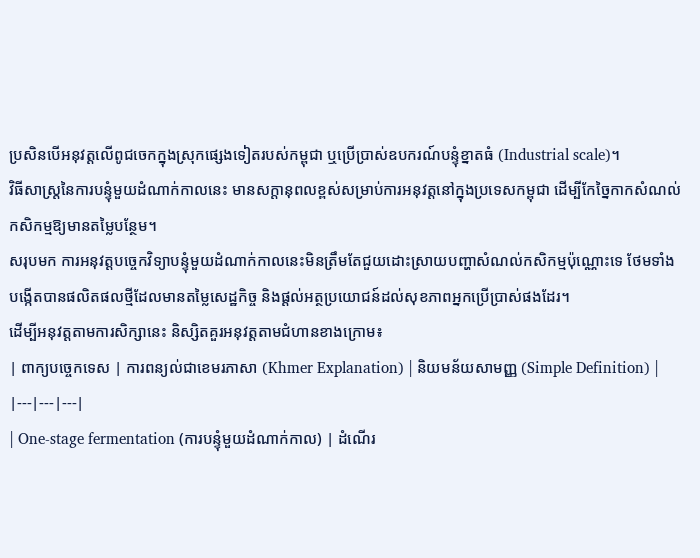ប្រសិនបើអនុវត្តលើពូជចេកក្នុងស្រុកផ្សេងទៀតរបស់កម្ពុជា ឬប្រើប្រាស់ឧបករណ៍បន្ទុំខ្នាតធំ (Industrial scale)។
វិធីសាស្ត្រនៃការបន្ទុំមួយដំណាក់កាលនេះ មានសក្តានុពលខ្ពស់សម្រាប់ការអនុវត្តនៅក្នុងប្រទេសកម្ពុជា ដើម្បីកែច្នៃកាកសំណល់កសិកម្មឱ្យមានតម្លៃបន្ថែម។
សរុបមក ការអនុវត្តបច្ចេកវិទ្យាបន្ទុំមួយដំណាក់កាលនេះមិនត្រឹមតែជួយដោះស្រាយបញ្ហាសំណល់កសិកម្មប៉ុណ្ណោះទេ ថែមទាំងបង្កើតបានផលិតផលថ្មីដែលមានតម្លៃសេដ្ឋកិច្ច និងផ្ដល់អត្ថប្រយោជន៍ដល់សុខភាពអ្នកប្រើប្រាស់ផងដែរ។
ដើម្បីអនុវត្តតាមការសិក្សានេះ និស្សិតគួរអនុវត្តតាមជំហានខាងក្រោម៖
| ពាក្យបច្ចេកទេស | ការពន្យល់ជាខេមរភាសា (Khmer Explanation) | និយមន័យសាមញ្ញ (Simple Definition) |
|---|---|---|
| One-stage fermentation (ការបន្ទុំមួយដំណាក់កាល) | ដំណើរ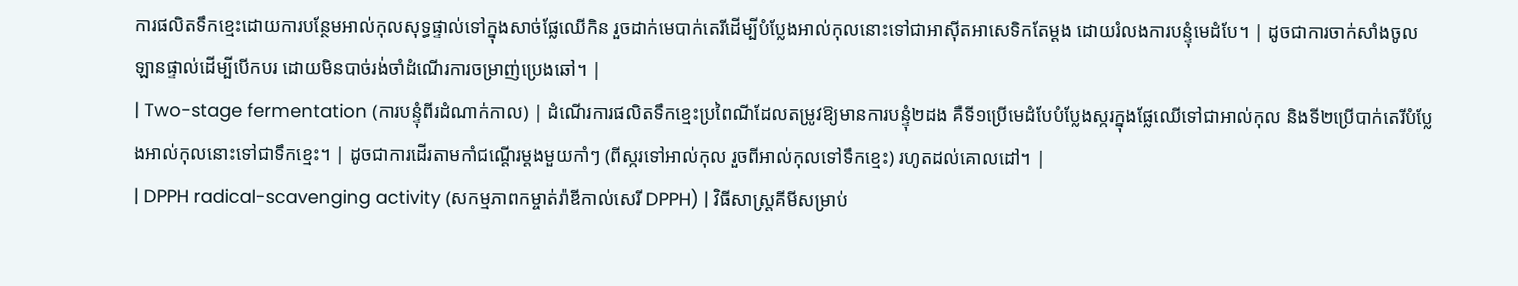ការផលិតទឹកខ្មេះដោយការបន្ថែមអាល់កុលសុទ្ធផ្ទាល់ទៅក្នុងសាច់ផ្លែឈើកិន រួចដាក់មេបាក់តេរីដើម្បីបំប្លែងអាល់កុលនោះទៅជាអាស៊ីតអាសេទិកតែម្តង ដោយរំលងការបន្ទុំមេដំបែ។ | ដូចជាការចាក់សាំងចូលឡានផ្ទាល់ដើម្បីបើកបរ ដោយមិនបាច់រង់ចាំដំណើរការចម្រាញ់ប្រេងឆៅ។ |
| Two-stage fermentation (ការបន្ទុំពីរដំណាក់កាល) | ដំណើរការផលិតទឹកខ្មេះប្រពៃណីដែលតម្រូវឱ្យមានការបន្ទុំ២ដង គឺទី១ប្រើមេដំបែបំប្លែងស្ករក្នុងផ្លែឈើទៅជាអាល់កុល និងទី២ប្រើបាក់តេរីបំប្លែងអាល់កុលនោះទៅជាទឹកខ្មេះ។ | ដូចជាការដើរតាមកាំជណ្តើរម្តងមួយកាំៗ (ពីស្ករទៅអាល់កុល រួចពីអាល់កុលទៅទឹកខ្មេះ) រហូតដល់គោលដៅ។ |
| DPPH radical-scavenging activity (សកម្មភាពកម្ចាត់រ៉ាឌីកាល់សេរី DPPH) | វិធីសាស្ត្រគីមីសម្រាប់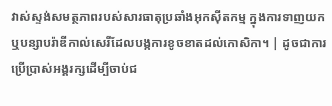វាស់ស្ទង់សមត្ថភាពរបស់សារធាតុប្រឆាំងអុកស៊ីតកម្ម ក្នុងការទាញយកឬបន្សាបរ៉ាឌីកាល់សេរីដែលបង្កការខូចខាតដល់កោសិកា។ | ដូចជាការប្រើប្រាស់អង្គរក្សដើម្បីចាប់ជ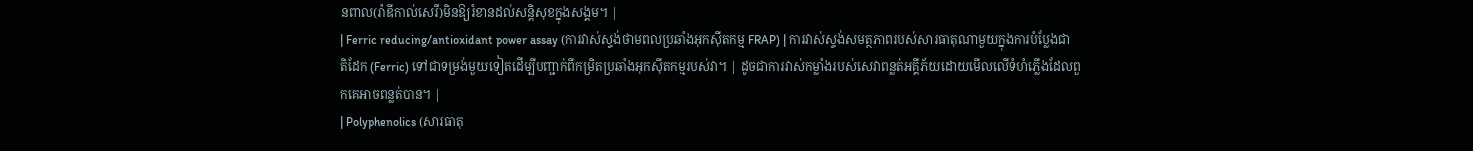នពាល(រ៉ាឌីកាល់សេរី)មិនឱ្យរំខានដល់សន្តិសុខក្នុងសង្គម។ |
| Ferric reducing/antioxidant power assay (ការវាស់ស្ទង់ថាមពលប្រឆាំងអុកស៊ីតកម្ម FRAP) | ការវាស់ស្ទង់សមត្ថភាពរបស់សារធាតុណាមួយក្នុងការបំប្លែងជាតិដែក (Ferric) ទៅជាទម្រង់មួយទៀតដើម្បីបញ្ជាក់ពីកម្រិតប្រឆាំងអុកស៊ីតកម្មរបស់វា។ | ដូចជាការវាស់កម្លាំងរបស់សេវាពន្លត់អគ្គីភ័យដោយមើលលើទំហំភ្លើងដែលពួកគេអាចពន្លត់បាន។ |
| Polyphenolics (សារធាតុ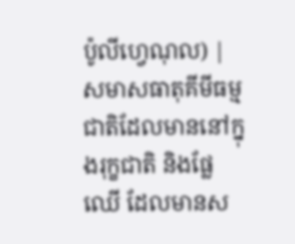ប៉ូលីហ្វេណុល) | សមាសធាតុគីមីធម្មជាតិដែលមាននៅក្នុងរុក្ខជាតិ និងផ្លែឈើ ដែលមានស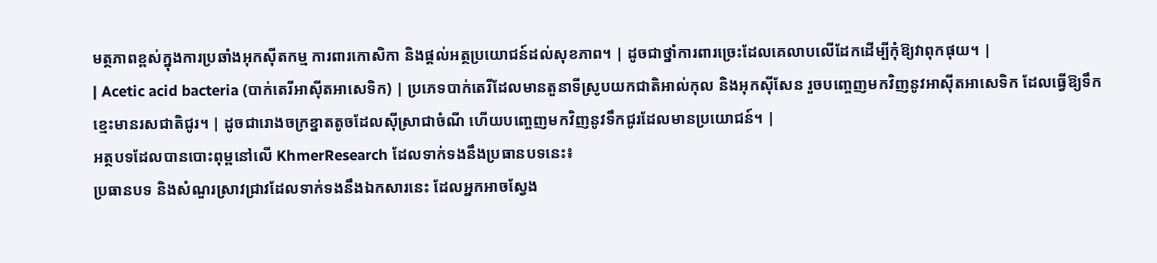មត្ថភាពខ្ពស់ក្នុងការប្រឆាំងអុកស៊ីតកម្ម ការពារកោសិកា និងផ្តល់អត្ថប្រយោជន៍ដល់សុខភាព។ | ដូចជាថ្នាំការពារច្រេះដែលគេលាបលើដែកដើម្បីកុំឱ្យវាពុកផុយ។ |
| Acetic acid bacteria (បាក់តេរីអាស៊ីតអាសេទិក) | ប្រភេទបាក់តេរីដែលមានតួនាទីស្រូបយកជាតិអាល់កុល និងអុកស៊ីសែន រួចបញ្ចេញមកវិញនូវអាស៊ីតអាសេទិក ដែលធ្វើឱ្យទឹកខ្មេះមានរសជាតិជូរ។ | ដូចជារោងចក្រខ្នាតតូចដែលស៊ីស្រាជាចំណី ហើយបញ្ចេញមកវិញនូវទឹកជូរដែលមានប្រយោជន៍។ |
អត្ថបទដែលបានបោះពុម្ពនៅលើ KhmerResearch ដែលទាក់ទងនឹងប្រធានបទនេះ៖
ប្រធានបទ និងសំណួរស្រាវជ្រាវដែលទាក់ទងនឹងឯកសារនេះ ដែលអ្នកអាចស្វែង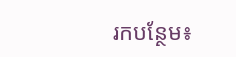រកបន្ថែម៖